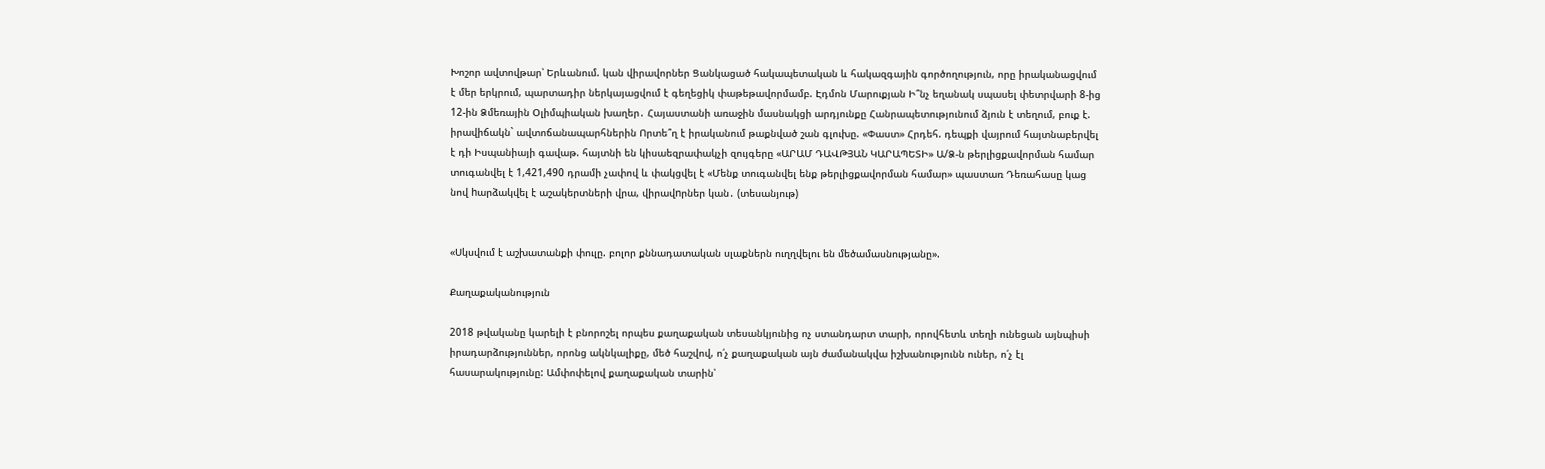Խոշոր ավտովթար՝ Երևանում. կան վիրավորներ Ցանկացած հակապետական և հակազգային գործողություն, որը իրականացվում է մեր երկրում, պարտադիր ներկայացվում է գեղեցիկ փաթեթավորմամբ. Էդմոն Մարուքյան Ի՞նչ եղանակ սպասել փետրվարի 8-ից 12-ին Ձմեռային Օլիմպիական խաղեր․ Հայաստանի առաջին մասնակցի արդյունքը Հանրապետությունում ձյուն է տեղում, բուք է. իրավիճակն` ավտոճանապարհներին Որտե՞ղ է իրականում թաքնված շան գլուխը. «Փաստ» Հրդեհ. դեպքի վայրում հայտնաբերվել է դի Իսպանիայի գավաթ. հայտնի են կիսաեզրափակչի զույգերը «ԱՐԱՄ ԴԱՎԹՅԱՆ ԿԱՐԱՊԵՏԻ» Ա/Ձ-ն թերլիցքավորման համար տուգանվել է 1,421,490 դրամի չափով և փակցվել է «Մենք տուգանվել ենք թերլիցքավորման համար» պաստառ Դեռահասը կաց նով hարձակվել է աշակերտների վրա, վիրավnրներ կան․ (տեսանյութ)


«Սկսվում է աշխատանքի փուլը. բոլոր քննադատական սլաքներն ուղղվելու են մեծամասնությանը».

Քաղաքականություն

2018 թվականը կարելի է բնորոշել որպես քաղաքական տեսանկյունից ոչ ստանդարտ տարի, որովհետև տեղի ունեցան այնպիսի իրադարձություններ, որոնց ակնկալիքը, մեծ հաշվով, ո՛չ քաղաքական այն ժամանակվա իշխանությունն ուներ, ո՛չ էլ հասարակությունը: Ամփոփելով քաղաքական տարին՝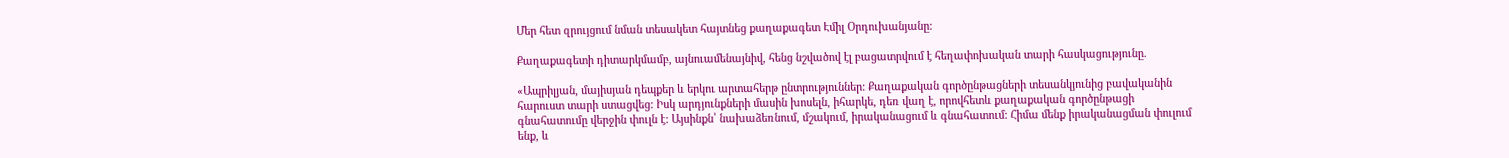Մեր հետ զրույցում նման տեսակետ հայտնեց քաղաքագետ Էմիլ Օրդուխանյանը:

Քաղաքագետի դիտարկմամբ, այնուամենայնիվ, հենց նշվածով էլ բացատրվում է հեղափոխական տարի հասկացությունը.

«Ապրիլյան, մայիսյան դեպքեր և երկու արտահերթ ընտրություններ: Քաղաքական գործընթացների տեսանկյունից բավականին հարուստ տարի ստացվեց: Իսկ արդյունքների մասին խոսելն, իհարկե, դեռ վաղ է, որովհետև քաղաքական գործընթացի գնահատումը վերջին փուլն է: Այսինքն՝ նախաձեռնում, մշակում, իրականացում և գնահատում: Հիմա մենք իրականացման փուլում ենք, և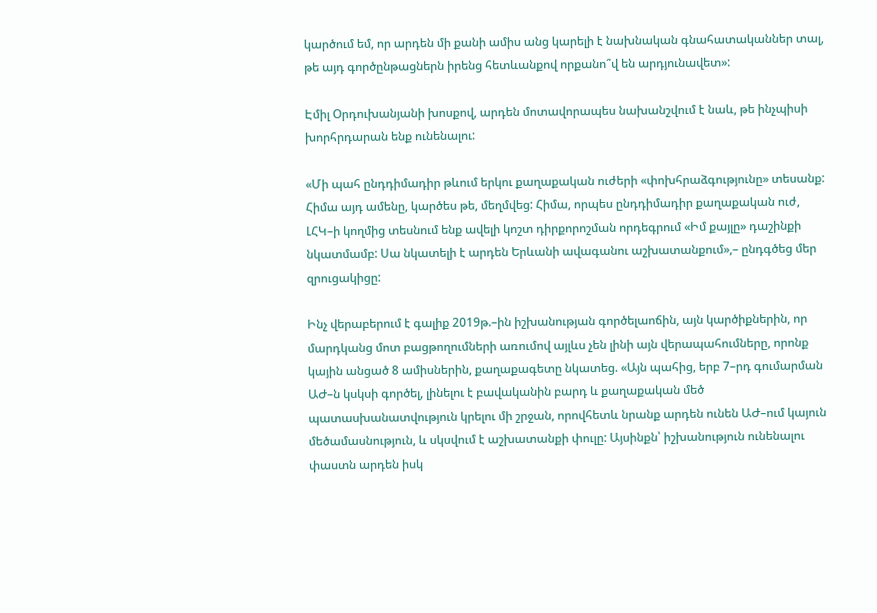կարծում եմ, որ արդեն մի քանի ամիս անց կարելի է նախնական գնահատականներ տալ, թե այդ գործընթացներն իրենց հետևանքով որքանո՞վ են արդյունավետ»:

Էմիլ Օրդուխանյանի խոսքով, արդեն մոտավորապես նախանշվում է նաև, թե ինչպիսի խորհրդարան ենք ունենալու:

«Մի պահ ընդդիմադիր թևում երկու քաղաքական ուժերի «փոխհրաձգությունը» տեսանք: Հիմա այդ ամենը, կարծես թե, մեղմվեց: Հիմա, որպես ընդդիմադիր քաղաքական ուժ, ԼՀԿ–ի կողմից տեսնում ենք ավելի կոշտ դիրքորոշման որդեգրում «Իմ քայլը» դաշինքի նկատմամբ: Սա նկատելի է արդեն Երևանի ավագանու աշխատանքում»,– ընդգծեց մեր զրուցակիցը:

Ինչ վերաբերում է գալիք 2019թ.–ին իշխանության գործելաոճին, այն կարծիքներին, որ մարդկանց մոտ բացթողումների առումով այլևս չեն լինի այն վերապահումները, որոնք կային անցած 8 ամիսներին, քաղաքագետը նկատեց. «Այն պահից, երբ 7–րդ գումարման ԱԺ–ն կսկսի գործել, լինելու է բավականին բարդ և քաղաքական մեծ պատասխանատվություն կրելու մի շրջան, որովհետև նրանք արդեն ունեն ԱԺ–ում կայուն մեծամասնություն, և սկսվում է աշխատանքի փուլը: Այսինքն՝ իշխանություն ունենալու փաստն արդեն իսկ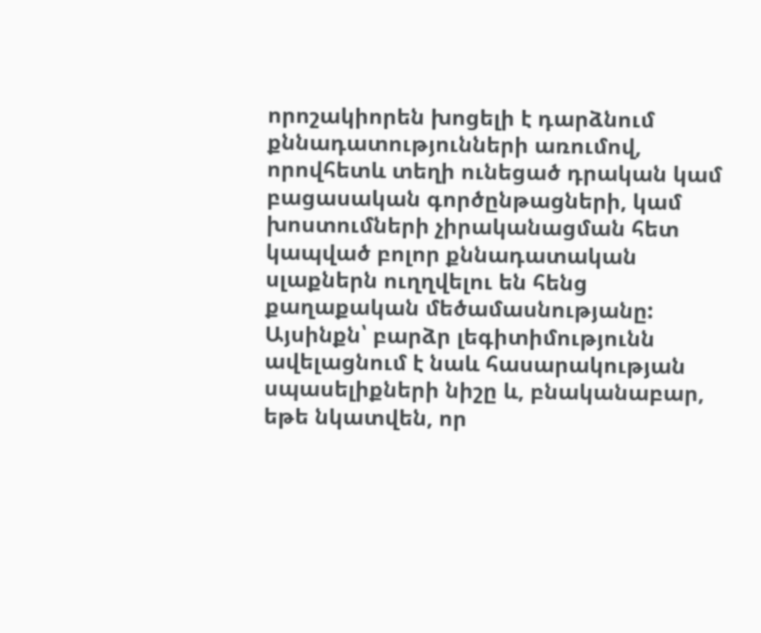որոշակիորեն խոցելի է դարձնում քննադատությունների առումով, որովհետև տեղի ունեցած դրական կամ բացասական գործընթացների, կամ խոստումների չիրականացման հետ կապված բոլոր քննադատական սլաքներն ուղղվելու են հենց քաղաքական մեծամասնությանը: Այսինքն՝ բարձր լեգիտիմությունն ավելացնում է նաև հասարակության սպասելիքների նիշը և, բնականաբար, եթե նկատվեն, որ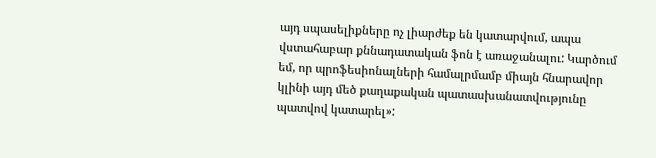այդ սպասելիքները ոչ լիարժեք են կատարվում, ապա վստահաբար քննադատական ֆոն է առաջանալու: Կարծում եմ, որ պրոֆեսիոնալների համալրմամբ միայն հնարավոր կլինի այդ մեծ քաղաքական պատասխանատվությունը պատվով կատարել»: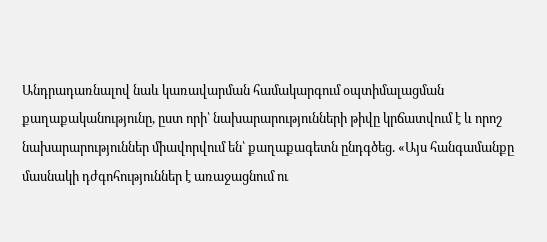Անդրադառնալով նաև կառավարման համակարգում օպտիմալացման քաղաքականությունը, ըստ որի՝ նախարարությունների թիվը կրճատվում է և որոշ նախարարություններ միավորվում են՝ քաղաքագետն ընդգծեց. «Այս հանգամանքը մասնակի դժգոհություններ է առաջացնում ու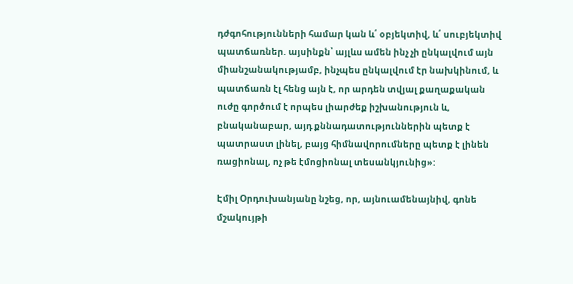դժգոհությունների համար կան և՛ օբյեկտիվ, և՛ սուբյեկտիվ պատճառներ. այսինքն՝ այլևս ամեն ինչ չի ընկալվում այն միանշանակությամբ, ինչպես ընկալվում էր նախկինում, և պատճառն էլ հենց այն է, որ արդեն տվյալ քաղաքական ուժը գործում է որպես լիարժեք իշխանություն և, բնականաբար, այդ քննադատություններին պետք է պատրաստ լինել, բայց հիմնավորումները պետք է լինեն ռացիոնալ, ոչ թե էմոցիոնալ տեսանկյունից»:

Էմիլ Օրդուխանյանը նշեց, որ, այնուամենայնիվ, գոնե մշակույթի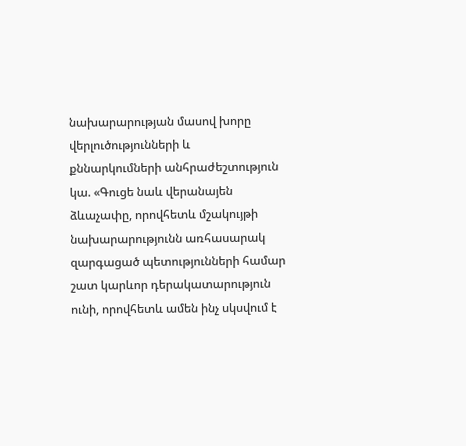նախարարության մասով խորը վերլուծությունների և քննարկումների անհրաժեշտություն կա. «Գուցե նաև վերանայեն ձևաչափը, որովհետև մշակույթի նախարարությունն առհասարակ զարգացած պետությունների համար շատ կարևոր դերակատարություն ունի, որովհետև ամեն ինչ սկսվում է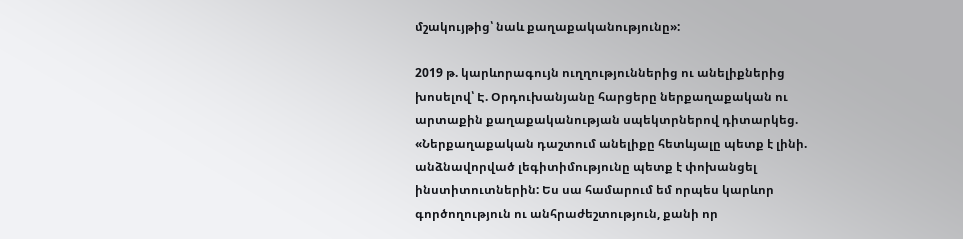մշակույթից՝ նաև քաղաքականությունը»:

2019 թ. կարևորագույն ուղղություններից ու անելիքներից խոսելով՝ Է. Օրդուխանյանը հարցերը ներքաղաքական ու արտաքին քաղաքականության սպեկտրներով դիտարկեց. «Ներքաղաքական դաշտում անելիքը հետևյալը պետք է լինի. անձնավորված լեգիտիմությունը պետք է փոխանցել ինստիտուտներին: Ես սա համարում եմ որպես կարևոր գործողություն ու անհրաժեշտություն, քանի որ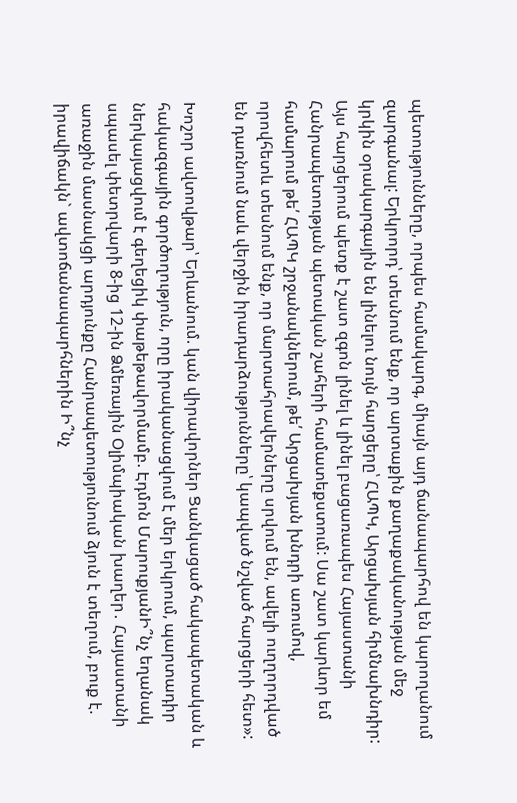պետությունները, որպես համակարգ, միայն այդ ճանապարհով են կարողանում զարգանալ: Երկրորդ՝ տեսնում ենք, որ արտաքին քաղաքականության մեջ կրկին օրակարգային են լինելու նույն հարցերը՝ ՀԱՊԿ, Արցախյան հիմնախնդիր: Այս հարցերում պետք է շատ զգոն լինել և լինել բացառապես Հայաստանի Հանրապետության պետական շահերի համատեքստում: Սա շատ կարևոր եմ համարում թե՛ ՀԱՊԿ շրջանակներում, թե՛ Արցախյան խնդրի առումով, որովհետև տեսնում ենք, որ մարտահրավերները սրվում են, ավելի ուղղորդված են դառնում նաև վերջին իրադարձությունները՝ կապված նշված հարցերի հետ»:

Խոշոր ավտովթար՝ Երևանում. կան վիրավորներ Ցանկացած հակապետական և հակազգային գործողություն, որը իրականացվում է մեր երկրում, պարտադիր ներկայացվում է գեղեցիկ փաթեթավորմամբ. Էդմոն ՄարուքյանԻ՞նչ եղանակ սպասել փետրվարի 8-ից 12-ին Ձմեռային Օլիմպիական խաղեր․ Հայաստանի առաջին մասնակցի արդյունքը Հանրապետությունում ձյուն է տեղում, բուք է. իրավիճակն` ավտոճանապարհներին Ի՞նչ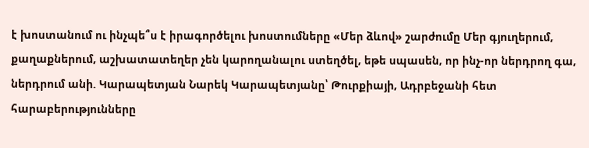է խոստանում ու ինչպե՞ս է իրագործելու խոստումները «Մեր ձևով» շարժումը Մեր գյուղերում, քաղաքներում, աշխատատեղեր չեն կարողանալու ստեղծել, եթե սպասեն, որ ինչ-որ ներդրող գա, ներդրում անի. Կարապետյան Նարեկ Կարապետյանը՝ Թուրքիայի, Ադրբեջանի հետ հարաբերությունները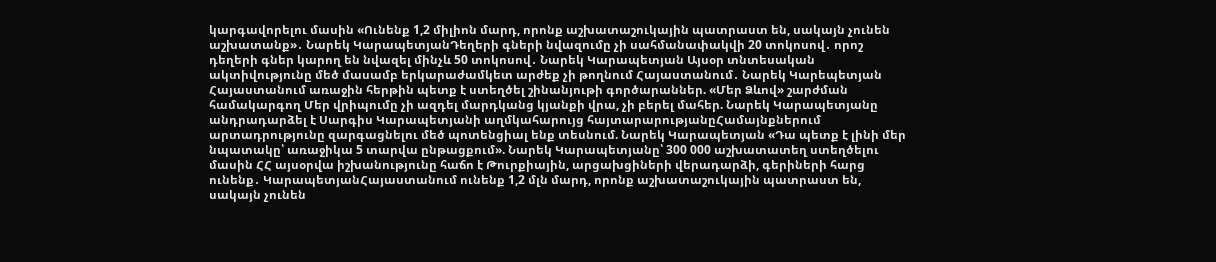կարգավորելու մասին «Ունենք 1,2 միլիոն մարդ, որոնք աշխատաշուկային պատրաստ են, սակայն չունեն աշխատանք»․ Նարեկ ԿարապետյանԴեղերի գների նվազումը չի սահմանափակվի 20 տոկոսով․ որոշ դեղերի գներ կարող են նվազել մինչև 50 տոկոսով․ Նարեկ Կարապետյան Այսօր տնտեսական ակտիվությունը մեծ մասամբ երկարաժամկետ արժեք չի թողնում Հայաստանում․ Նարեկ Կարեպետյան Հայաստանում առաջին հերթին պետք է ստեղծել շինանյութի գործարաններ. «Մեր Ձևով» շարժման համակարգող Մեր վրիպումը չի ազդել մարդկանց կյանքի վրա, չի բերել մահեր. Նարեկ Կարապետյանը անդրադարձել է Սարգիս Կարապետյանի աղմկահարույց հայտարարությանըՀամայնքներում արտադրությունը զարգացնելու մեծ պոտենցիալ ենք տեսնում. Նարեկ Կարապետյան «Դա պետք է լինի մեր նպատակը՝ առաջիկա 5 տարվա ընթացքում». Նարեկ Կարապետյանը՝ 300 000 աշխատատեղ ստեղծելու մասին ՀՀ այսօրվա իշխանությունը հաճո է Թուրքիային, արցախցիների վերադարձի, գերիների հարց ունենք․ ԿարապետյանՀայաստանում ունենք 1,2 մլն մարդ, որոնք աշխատաշուկային պատրաստ են, սակայն չունեն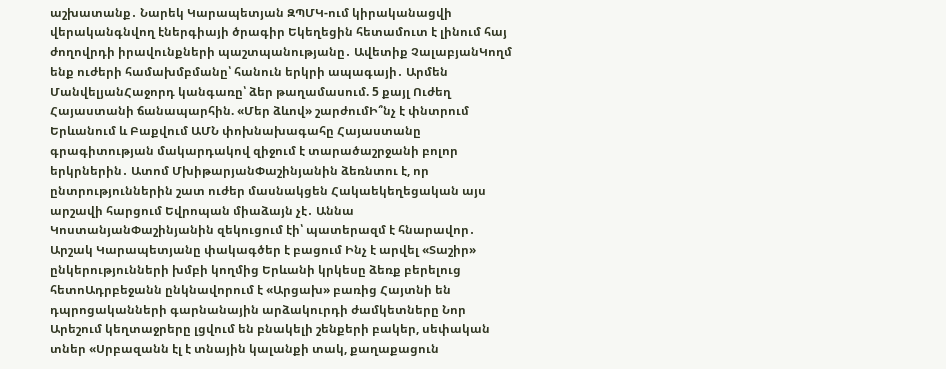աշխատանք․ Նարեկ Կարապետյան ԶՊՄԿ-ում կիրականացվի վերականգնվող էներգիայի ծրագիր Եկեղեցին հետամուտ է լինում հայ ժողովրդի իրավունքների պաշտպանությանը․ Ավետիք ՉալաբյանԿողմ ենք ուժերի համախմբմանը՝ հանուն երկրի ապագայի․ Արմեն ՄանվելյանՀաջորդ կանգառը՝ ձեր թաղամասում. 5 քայլ Ուժեղ Հայաստանի ճանապարհին. «Մեր ձևով» շարժումԻ՞նչ է փնտրում Երևանում և Բաքվում ԱՄՆ փոխնախագահը Հայաստանը գրագիտության մակարդակով զիջում է տարածաշրջանի բոլոր երկրներին․ Ատոմ ՄխիթարյանՓաշինյանին ձեռնտու է, որ ընտրություններին շատ ուժեր մասնակցեն Հակաեկեղեցական այս արշավի հարցում Եվրոպան միաձայն չէ․ Աննա ԿոստանյանՓաշինյանին զեկուցում էի՝ պատերազմ է հնարավոր․ Արշակ Կարապետյանը փակագծեր է բացում Ինչ է արվել «Տաշիր» ընկերությունների խմբի կողմից Երևանի կրկեսը ձեռք բերելուց հետոԱդրբեջանն ընկնավորում է «Արցախ» բառից Հայտնի են դպրոցականների գարնանային արձակուրդի ժամկետները Նոր Արեշում կեղտաջրերը լցվում են բնակելի շենքերի բակեր, սեփական տներ «Սրբազանն էլ է տնային կալանքի տակ, քաղաքացուն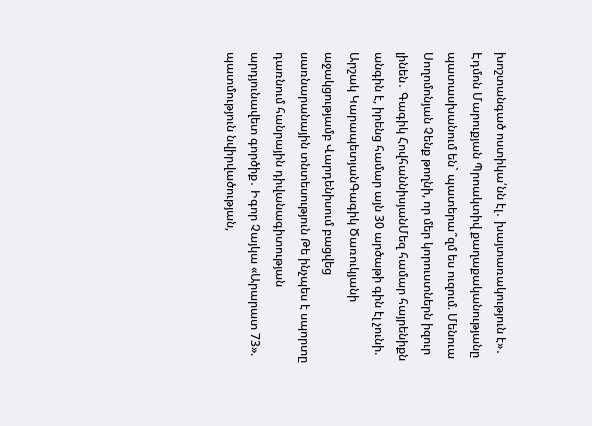խոշտանգած ոստիկա՛նն էլ․ խայտառակություն է»․ Էդմոն Մարուքյան Պրոակտիվ քաղաքականությանը պատասխանում են` պատերա՞զմ ես ուզում. Մենուա Սողոմոնյան Չենք թողնի, որ մեր կորուստներն իզուր լինեն․ Գագիկ ՀովհաննիսյանՄեզ համար հայրենիքն անգին է, իրենց համար այն 30 արծաթի գին էլ չունի. Արշակ ԿարապետյանԳագիկ Ծառուկյանի աջակցությամբ Վարդենիսում բացվեց սառնարանային տնտեսություն Թե ինչպես է սպորտը դառնում հանրային դիվանագիտության արդյունավետ գործիք․ Իգոր Չայկա «Արարատ 73». պատմություն նվիրվածության,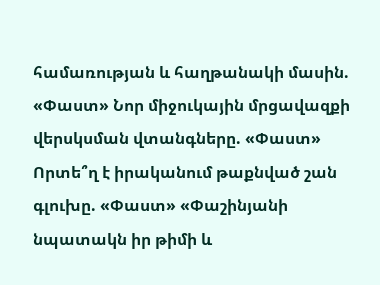համառության և հաղթանակի մասին. «Փաստ» Նոր միջուկային մրցավազքի վերսկսման վտանգները. «Փաստ» Որտե՞ղ է իրականում թաքնված շան գլուխը. «Փաստ» «Փաշինյանի նպատակն իր թիմի և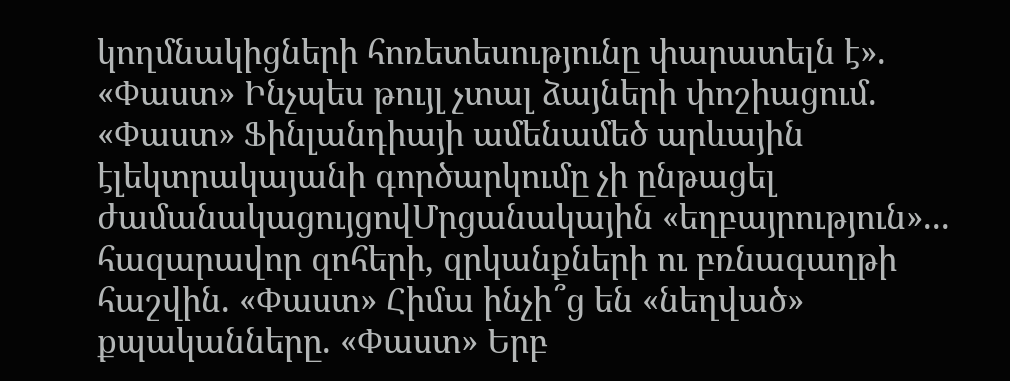կողմնակիցների հոռետեսությունը փարատելն է». «Փաստ» Ինչպես թույլ չտալ ձայների փոշիացում. «Փաստ» Ֆինլանդիայի ամենամեծ արևային էլեկտրակայանի գործարկումը չի ընթացել ժամանակացույցովՄրցանակային «եղբայրություն»... հազարավոր զոհերի, զրկանքների ու բռնագաղթի հաշվին. «Փաստ» Հիմա ինչի՞ց են «նեղված» քպականները. «Փաստ» Երբ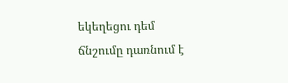եկեղեցու դեմ ճնշումը դառնում է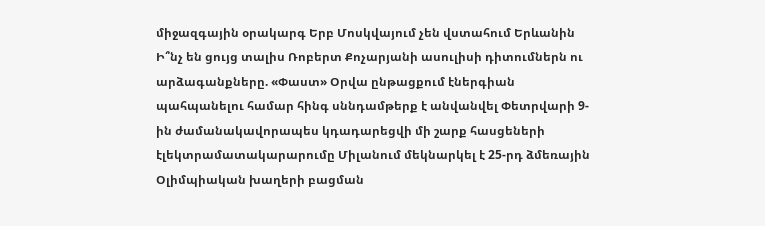միջազգային օրակարգ Երբ Մոսկվայում չեն վստահում Երևանին Ի՞նչ են ցույց տալիս Ռոբերտ Քոչարյանի ասուլիսի դիտումներն ու արձագանքները. «Փաստ» Օրվա ընթացքում էներգիան պահպանելու համար հինգ սննդամթերք է անվանվել Փետրվարի 9-ին ժամանակավորապես կդադարեցվի մի շարք հասցեների էլեկտրամատակարարումը Միլանում մեկնարկել է 25-րդ ձմեռային Օլիմպիական խաղերի բացման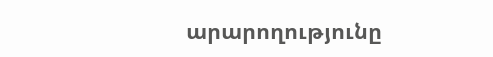արարողությունը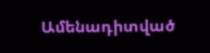Ամենադիտված